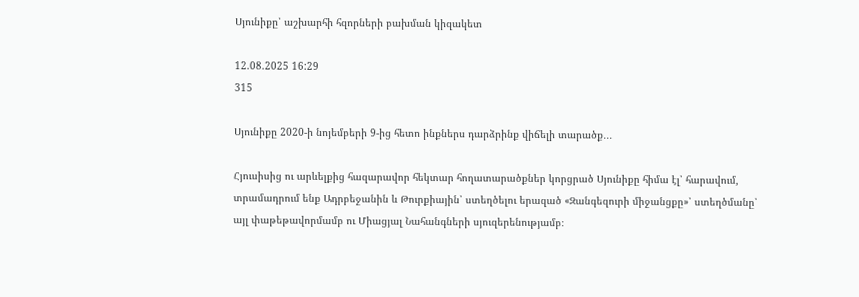Սյունիքը՝ աշխարհի հզորների բախման կիզակետ

12.08.2025 16:29
315

Սյունիքը 2020-ի նոյեմբերի 9-ից հետո ինքներս դարձրինք վիճելի տարածք․․․

Հյուսիսից ու արևելքից հազարավոր հեկտար հողատարածքներ կորցրած Սյունիքը հիմա էլ՝ հարավում, տրամադրում ենք Ադրբեջանին և Թուրքիային՝ ստեղծելու երազած «Զանգեզուրի միջանցքը»՝ ստեղծմանը՝ այլ փաթեթավորմամբ ու Միացյալ Նահանգների սյուզերենությամբ։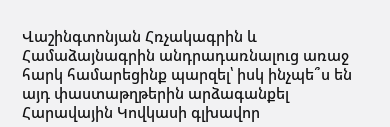Վաշինգտոնյան Հռչակագրին և Համաձայնագրին անդրադառնալուց առաջ հարկ համարեցինք պարզել՝ իսկ ինչպե՞ս են այդ փաստաթղթերին արձագանքել Հարավային Կովկասի գլխավոր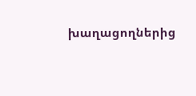խաղացողներից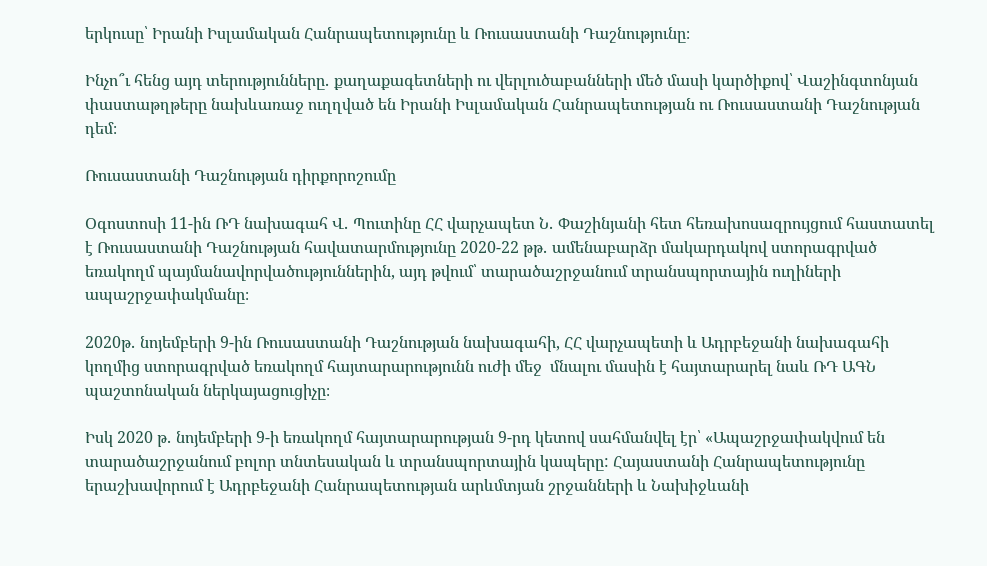երկուսը՝ Իրանի Իսլամական Հանրապետությունը և Ռուսաստանի Դաշնությունը։

Ինչո՞ւ հենց այդ տերությունները․ քաղաքագետների ու վերլուծաբանների մեծ մասի կարծիքով՝ Վաշինգտոնյան փաստաթղթերը նախևառաջ ուղղված են Իրանի Իսլամական Հանրապետության ու Ռուսաստանի Դաշնության դեմ։

Ռուսաստանի Դաշնության դիրքորոշումը

Օգոստոսի 11-ին ՌԴ նախագահ Վ․ Պուտինը ՀՀ վարչապետ Ն․ Փաշինյանի հետ հեռախոսազրույցում հաստատել է Ռուսաստանի Դաշնության հավատարմությունը 2020-22 թթ․ ամենաբարձր մակարդակով ստորագրված եռակողմ պայմանավորվածություններին, այդ թվում՝ տարածաշրջանում տրանսպորտային ուղիների ապաշրջափակմանը։

2020թ․ նոյեմբերի 9-ին Ռուսաստանի Դաշնության նախագահի, ՀՀ վարչապետի և Ադրբեջանի նախագահի կողմից ստորագրված եռակողմ հայտարարությունն ուժի մեջ  մնալու մասին է հայտարարել նաև ՌԴ ԱԳՆ պաշտոնական ներկայացուցիչը։

Իսկ 2020 թ․ նոյեմբերի 9-ի եռակողմ հայտարարության 9-րդ կետով սահմանվել էր՝ «Ապաշրջափակվում են տարածաշրջանում բոլոր տնտեսական և տրանսպորտային կապերը: Հայաստանի Հանրապետությունը երաշխավորում է Ադրբեջանի Հանրապետության արևմտյան շրջանների և Նախիջևանի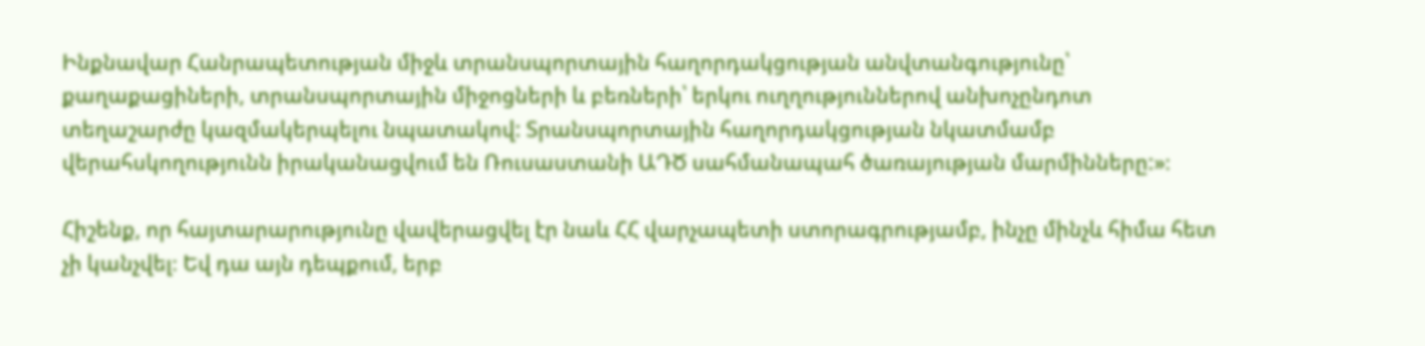Ինքնավար Հանրապետության միջև տրանսպորտային հաղորդակցության անվտանգությունը՝ քաղաքացիների, տրանսպորտային միջոցների և բեռների՝ երկու ուղղություններով անխոչընդոտ տեղաշարժը կազմակերպելու նպատակով: Տրանսպորտային հաղորդակցության նկատմամբ վերահսկողությունն իրականացվում են Ռուսաստանի ԱԴԾ սահմանապահ ծառայության մարմինները:»։

Հիշենք, որ հայտարարությունը վավերացվել էր նաև ՀՀ վարչապետի ստորագրությամբ, ինչը մինչև հիմա հետ չի կանչվել։ Եվ դա այն դեպքում, երբ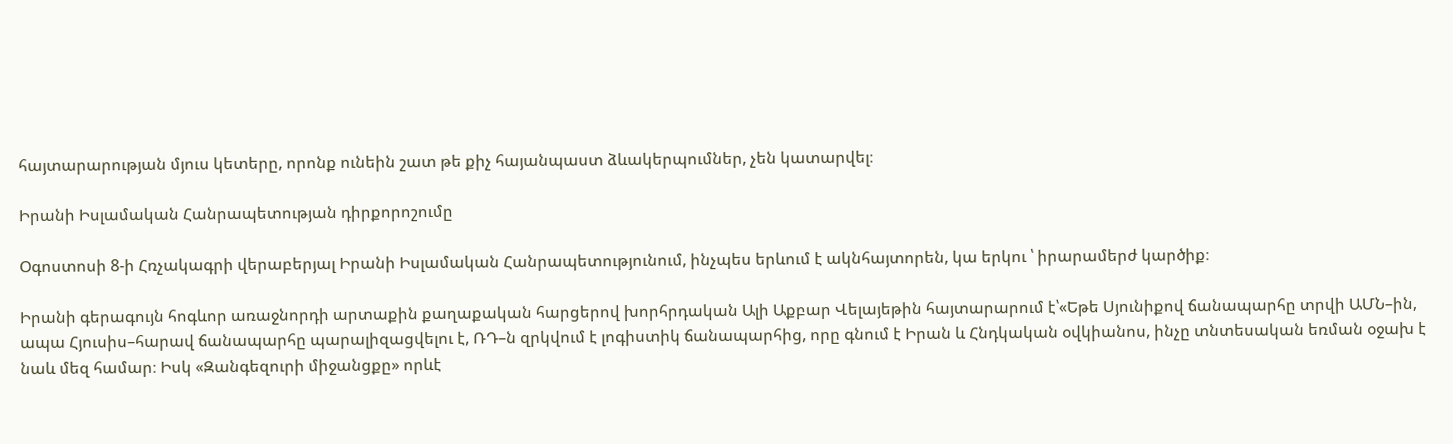հայտարարության մյուս կետերը, որոնք ունեին շատ թե քիչ հայանպաստ ձևակերպումներ, չեն կատարվել։

Իրանի Իսլամական Հանրապետության դիրքորոշումը

Օգոստոսի 8-ի Հռչակագրի վերաբերյալ Իրանի Իսլամական Հանրապետությունում, ինչպես երևում է ակնհայտորեն, կա երկու ՝ իրարամերժ կարծիք։

Իրանի գերագույն հոգևոր առաջնորդի արտաքին քաղաքական հարցերով խորհրդական Ալի Աքբար Վելայեթին հայտարարում է՝«Եթե Սյունիքով ճանապարհը տրվի ԱՄՆ–ին, ապա Հյուսիս–հարավ ճանապարհը պարալիզացվելու է, ՌԴ–ն զրկվում է լոգիստիկ ճանապարհից, որը գնում է Իրան և Հնդկական օվկիանոս, ինչը տնտեսական եռման օջախ է նաև մեզ համար։ Իսկ «Զանգեզուրի միջանցքը» որևէ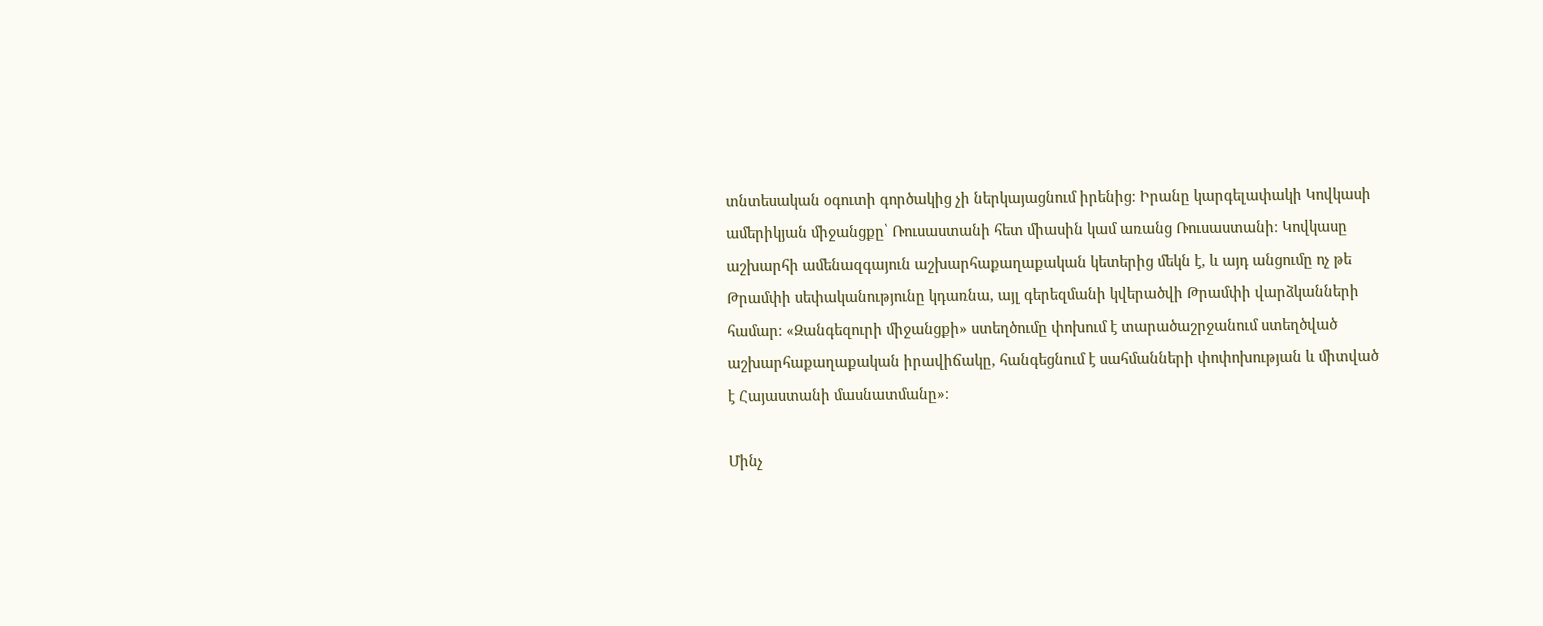տնտեսական օգուտի գործակից չի ներկայացնում իրենից։ Իրանը կարգելափակի Կովկասի ամերիկյան միջանցքը՝ Ռուսաստանի հետ միասին կամ առանց Ռուսաստանի։ Կովկասը աշխարհի ամենազգայուն աշխարհաքաղաքական կետերից մեկն է, և այդ անցումը ոչ թե Թրամփի սեփականությունը կդառնա, այլ գերեզմանի կվերածվի Թրամփի վարձկանների համար։ «Զանգեզուրի միջանցքի» ստեղծումը փոխում է տարածաշրջանում ստեղծված աշխարհաքաղաքական իրավիճակը, հանգեցնում է սահմանների փոփոխության և միտված է Հայաստանի մասնատմանը»։

Մինչ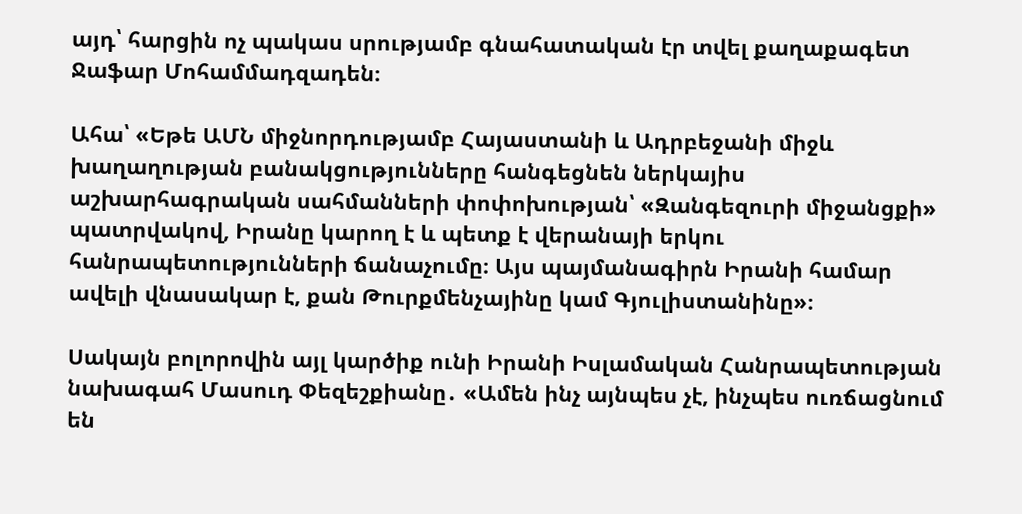այդ՝ հարցին ոչ պակաս սրությամբ գնահատական էր տվել քաղաքագետ Ջաֆար Մոհամմադզադեն։

Ահա՝ «Եթե ԱՄՆ միջնորդությամբ Հայաստանի և Ադրբեջանի միջև խաղաղության բանակցությունները հանգեցնեն ներկայիս աշխարհագրական սահմանների փոփոխության՝ «Զանգեզուրի միջանցքի» պատրվակով, Իրանը կարող է և պետք է վերանայի երկու հանրապետությունների ճանաչումը։ Այս պայմանագիրն Իրանի համար ավելի վնասակար է, քան Թուրքմենչայինը կամ Գյուլիստանինը»։

Սակայն բոլորովին այլ կարծիք ունի Իրանի Իսլամական Հանրապետության նախագահ Մասուդ Փեզեշքիանը․ «Ամեն ինչ այնպես չէ, ինչպես ուռճացնում են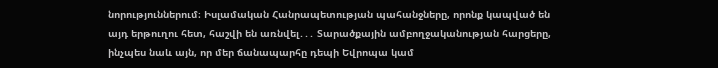նորություններում։ Իսլամական Հանրապետության պահանջները, որոնք կապված են այդ երթուղու հետ, հաշվի են առնվել․․․ Տարածքային ամբողջականության հարցերը, ինչպես նաև այն, որ մեր ճանապարհը դեպի Եվրոպա կամ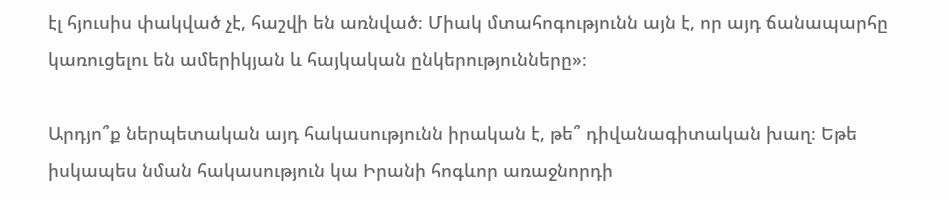էլ հյուսիս փակված չէ, հաշվի են առնված։ Միակ մտահոգությունն այն է, որ այդ ճանապարհը կառուցելու են ամերիկյան և հայկական ընկերությունները»։

Արդյո՞ք ներպետական այդ հակասությունն իրական է, թե՞ դիվանագիտական խաղ։ Եթե իսկապես նման հակասություն կա Իրանի հոգևոր առաջնորդի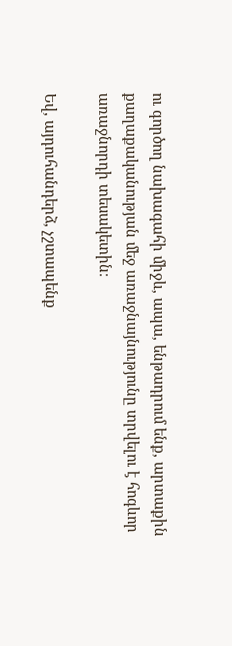ու գործող նախագահի միջև, ապա, ենթադրում ենք, արտաքին քաղաքականության մեջ առաջնայնությունը տրվելու է հոգևոր առաջնորդի տեսակետին։

Եվ, այդուհանդերձ, չշտապենք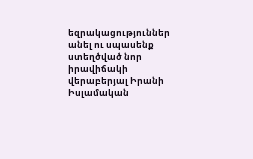եզրակացություններ անել ու սպասենք ստեղծված նոր իրավիճակի վերաբերյալ Իրանի Իսլամական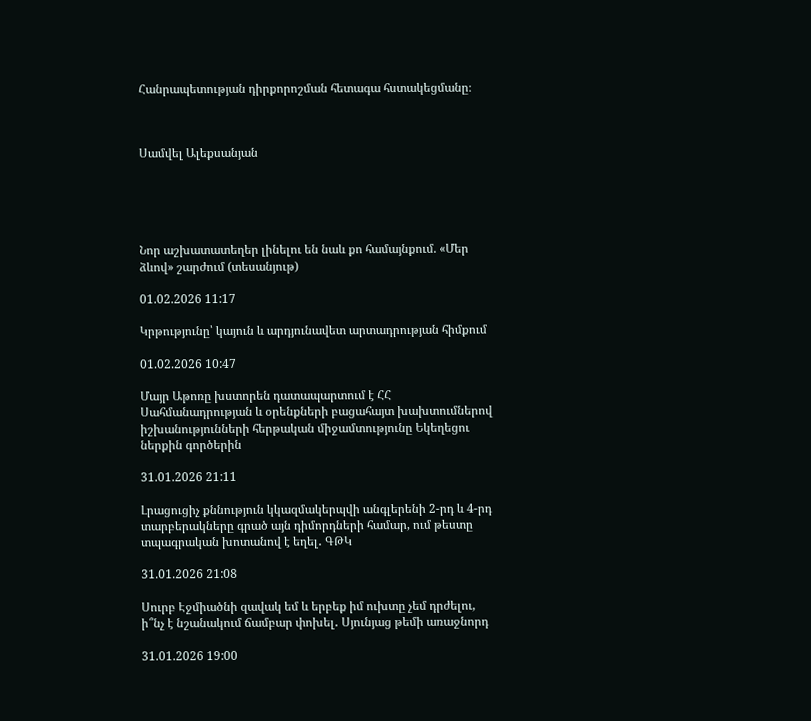Հանրապետության դիրքորոշման հետագա հստակեցմանը։



Սամվել Ալեքսանյան





Նոր աշխատատեղեր լինելու են նաև քո համայնքում. «Մեր ձևով» շարժում (տեսանյութ)

01.02.2026 11:17

Կրթությունը՝ կայուն և արդյունավետ արտադրության հիմքում

01.02.2026 10:47

Մայր Աթոռը խստորեն դատապարտում է ՀՀ Սահմանադրության և օրենքների բացահայտ խախտումներով իշխանությունների հերթական միջամտությունը Եկեղեցու ներքին գործերին

31.01.2026 21:11

Լրացուցիչ քննություն կկազմակերպվի անգլերենի 2-րդ և 4-րդ տարբերակները գրած այն դիմորդների համար, ում թեստը տպագրական խոտանով է եղել․ ԳԹԿ

31.01.2026 21:08

Սուրբ Էջմիածնի զավակ եմ և երբեք իմ ուխտը չեմ դրժելու, ի՞նչ է նշանակում ճամբար փոխել․ Սյունյաց թեմի առաջնորդ

31.01.2026 19:00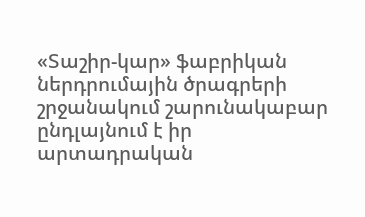«Տաշիր-կար» ֆաբրիկան ներդրումային ծրագրերի շրջանակում շարունակաբար ընդլայնում է իր արտադրական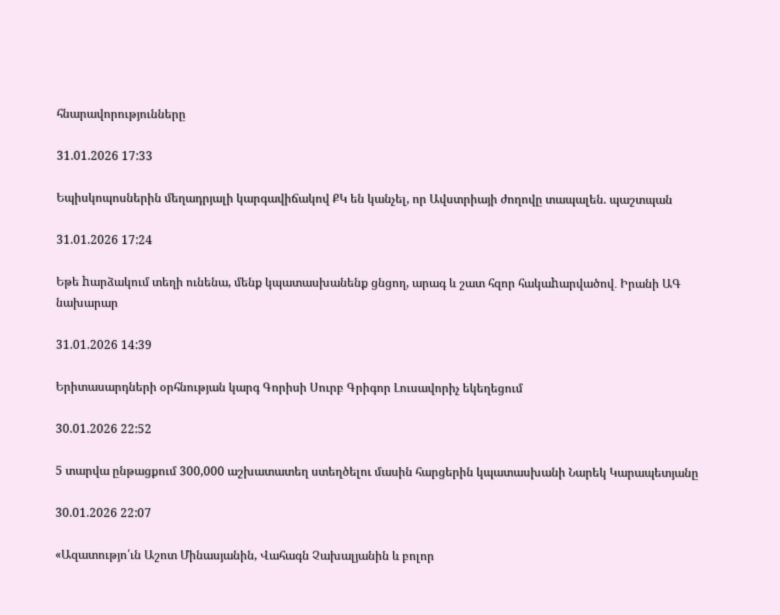հնարավորությունները

31.01.2026 17:33

Եպիսկոպոսներին մեղադրյալի կարգավիճակով ՔԿ են կանչել, որ Ավստրիայի ժողովը տապալեն. պաշտպան

31.01.2026 17:24

Եթե hարձակում տեղի ունենա, մենք կպատասխանենք ցնցող, արագ և շատ հզոր հակաhարվածով․ Իրանի ԱԳ նախարար

31.01.2026 14:39

Երիտասարդների օրհնության կարգ Գորիսի Սուրբ Գրիգոր Լուսավորիչ եկեղեցում

30.01.2026 22:52

5 տարվա ընթացքում 300,000 աշխատատեղ ստեղծելու մասին հարցերին կպատասխանի Նարեկ Կարապետյանը

30.01.2026 22:07

«Ազատությո՛ւն Աշոտ Մինասյանին, Վահագն Չախալյանին և բոլոր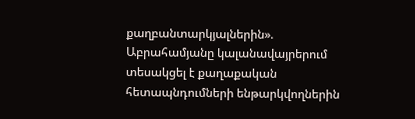քաղբանտարկյալներին». Աբրահամյանը կալանավայրերում տեսակցել է քաղաքական հետապնդումների ենթարկվողներին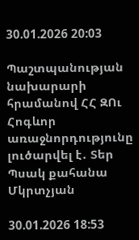30.01.2026 20:03

Պաշտպանության նախարարի հրամանով ՀՀ ԶՈւ Հոգևոր առաջնորդությունը լուծարվել է․ Տեր Պսակ քահանա Մկրտչյան

30.01.2026 18:53